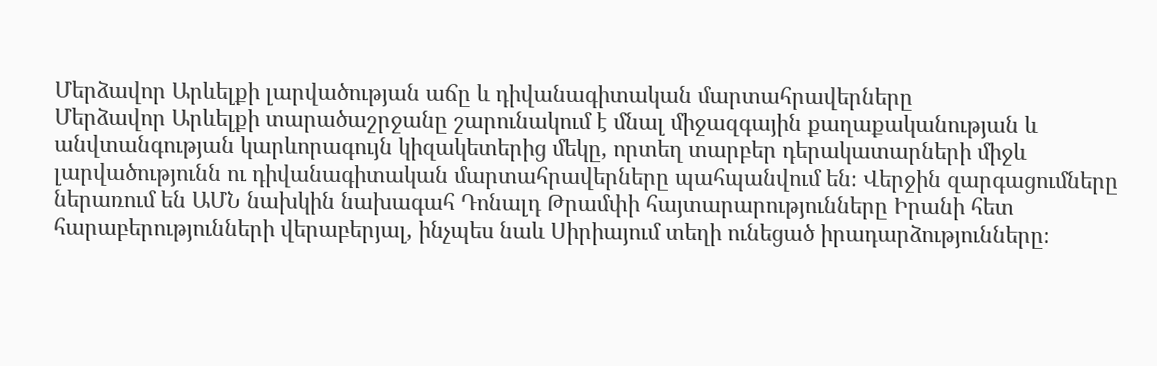Մերձավոր Արևելքի լարվածության աճը և դիվանագիտական մարտահրավերները
Մերձավոր Արևելքի տարածաշրջանը շարունակում է մնալ միջազգային քաղաքականության և անվտանգության կարևորագույն կիզակետերից մեկը, որտեղ տարբեր դերակատարների միջև լարվածությունն ու դիվանագիտական մարտահրավերները պահպանվում են։ Վերջին զարգացումները ներառում են ԱՄՆ նախկին նախագահ Դոնալդ Թրամփի հայտարարությունները Իրանի հետ հարաբերությունների վերաբերյալ, ինչպես նաև Սիրիայում տեղի ունեցած իրադարձությունները։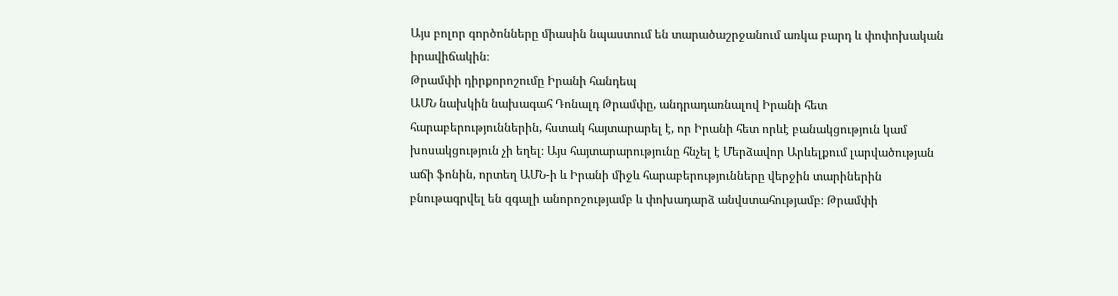Այս բոլոր գործոնները միասին նպաստում են տարածաշրջանում առկա բարդ և փոփոխական իրավիճակին։
Թրամփի դիրքորոշումը Իրանի հանդեպ
ԱՄՆ նախկին նախագահ Դոնալդ Թրամփը, անդրադառնալով Իրանի հետ հարաբերություններին, հստակ հայտարարել է, որ Իրանի հետ որևէ բանակցություն կամ խոսակցություն չի եղել։ Այս հայտարարությունը հնչել է Մերձավոր Արևելքում լարվածության աճի ֆոնին, որտեղ ԱՄՆ-ի և Իրանի միջև հարաբերությունները վերջին տարիներին բնութագրվել են զգալի անորոշությամբ և փոխադարձ անվստահությամբ։ Թրամփի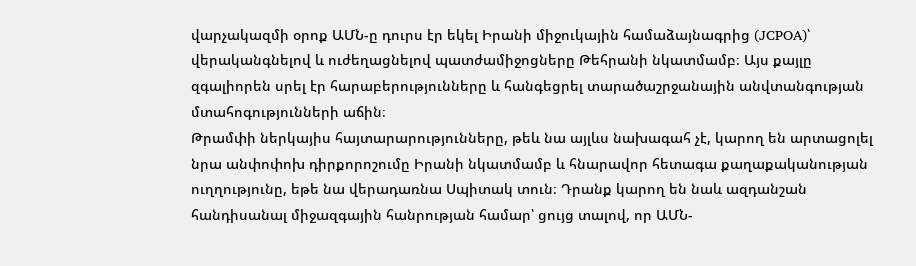վարչակազմի օրոք ԱՄՆ-ը դուրս էր եկել Իրանի միջուկային համաձայնագրից (JCPOA)՝ վերականգնելով և ուժեղացնելով պատժամիջոցները Թեհրանի նկատմամբ։ Այս քայլը զգալիորեն սրել էր հարաբերությունները և հանգեցրել տարածաշրջանային անվտանգության մտահոգությունների աճին։
Թրամփի ներկայիս հայտարարությունները, թեև նա այլևս նախագահ չէ, կարող են արտացոլել նրա անփոփոխ դիրքորոշումը Իրանի նկատմամբ և հնարավոր հետագա քաղաքականության ուղղությունը, եթե նա վերադառնա Սպիտակ տուն։ Դրանք կարող են նաև ազդանշան հանդիսանալ միջազգային հանրության համար՝ ցույց տալով, որ ԱՄՆ-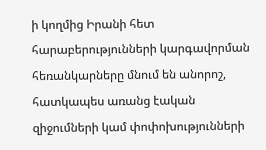ի կողմից Իրանի հետ հարաբերությունների կարգավորման հեռանկարները մնում են անորոշ, հատկապես առանց էական զիջումների կամ փոփոխությունների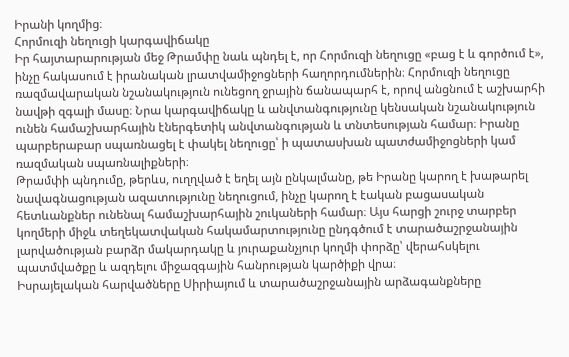Իրանի կողմից։
Հորմուզի նեղուցի կարգավիճակը
Իր հայտարարության մեջ Թրամփը նաև պնդել է, որ Հորմուզի նեղուցը «բաց է և գործում է», ինչը հակասում է իրանական լրատվամիջոցների հաղորդումներին։ Հորմուզի նեղուցը ռազմավարական նշանակություն ունեցող ջրային ճանապարհ է, որով անցնում է աշխարհի նավթի զգալի մասը։ Նրա կարգավիճակը և անվտանգությունը կենսական նշանակություն ունեն համաշխարհային էներգետիկ անվտանգության և տնտեսության համար։ Իրանը պարբերաբար սպառնացել է փակել նեղուցը՝ ի պատասխան պատժամիջոցների կամ ռազմական սպառնալիքների։
Թրամփի պնդումը, թերևս, ուղղված է եղել այն ընկալմանը, թե Իրանը կարող է խաթարել նավագնացության ազատությունը նեղուցում, ինչը կարող է էական բացասական հետևանքներ ունենալ համաշխարհային շուկաների համար։ Այս հարցի շուրջ տարբեր կողմերի միջև տեղեկատվական հակամարտությունը ընդգծում է տարածաշրջանային լարվածության բարձր մակարդակը և յուրաքանչյուր կողմի փորձը՝ վերահսկելու պատմվածքը և ազդելու միջազգային հանրության կարծիքի վրա։
Իսրայելական հարվածները Սիրիայում և տարածաշրջանային արձագանքները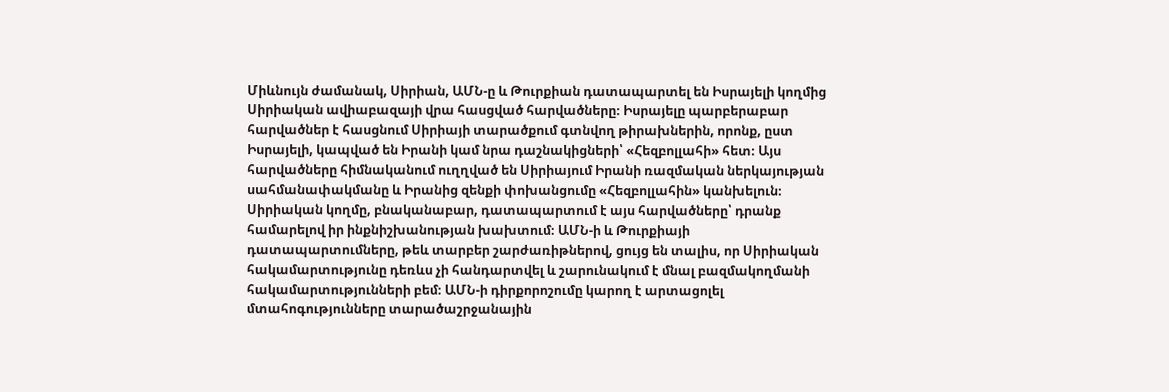Միևնույն ժամանակ, Սիրիան, ԱՄՆ-ը և Թուրքիան դատապարտել են Իսրայելի կողմից Սիրիական ավիաբազայի վրա հասցված հարվածները։ Իսրայելը պարբերաբար հարվածներ է հասցնում Սիրիայի տարածքում գտնվող թիրախներին, որոնք, ըստ Իսրայելի, կապված են Իրանի կամ նրա դաշնակիցների՝ «Հեզբոլլահի» հետ։ Այս հարվածները հիմնականում ուղղված են Սիրիայում Իրանի ռազմական ներկայության սահմանափակմանը և Իրանից զենքի փոխանցումը «Հեզբոլլահին» կանխելուն։
Սիրիական կողմը, բնականաբար, դատապարտում է այս հարվածները՝ դրանք համարելով իր ինքնիշխանության խախտում։ ԱՄՆ-ի և Թուրքիայի դատապարտումները, թեև տարբեր շարժառիթներով, ցույց են տալիս, որ Սիրիական հակամարտությունը դեռևս չի հանդարտվել և շարունակում է մնալ բազմակողմանի հակամարտությունների բեմ։ ԱՄՆ-ի դիրքորոշումը կարող է արտացոլել մտահոգությունները տարածաշրջանային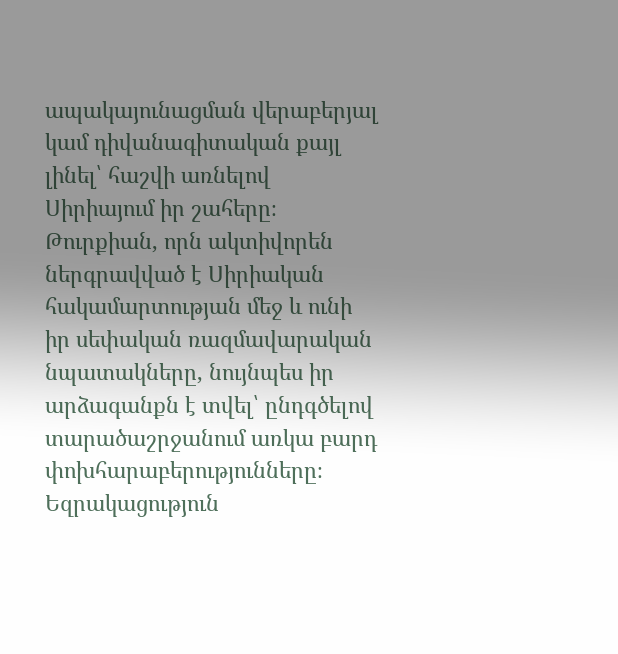ապակայունացման վերաբերյալ կամ դիվանագիտական քայլ լինել՝ հաշվի առնելով Սիրիայում իր շահերը։ Թուրքիան, որն ակտիվորեն ներգրավված է Սիրիական հակամարտության մեջ և ունի իր սեփական ռազմավարական նպատակները, նույնպես իր արձագանքն է տվել՝ ընդգծելով տարածաշրջանում առկա բարդ փոխհարաբերությունները։
Եզրակացություն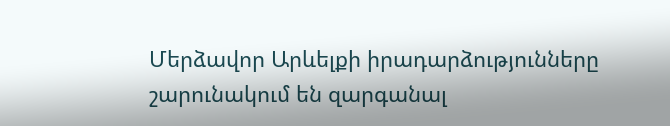Մերձավոր Արևելքի իրադարձությունները շարունակում են զարգանալ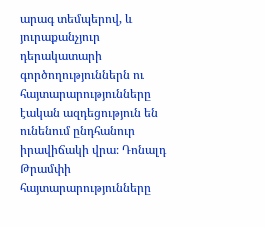արագ տեմպերով, և յուրաքանչյուր դերակատարի գործողություններն ու հայտարարությունները էական ազդեցություն են ունենում ընդհանուր իրավիճակի վրա։ Դոնալդ Թրամփի հայտարարությունները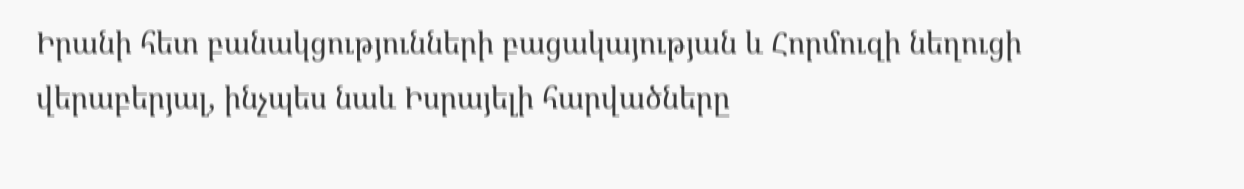Իրանի հետ բանակցությունների բացակայության և Հորմուզի նեղուցի վերաբերյալ, ինչպես նաև Իսրայելի հարվածները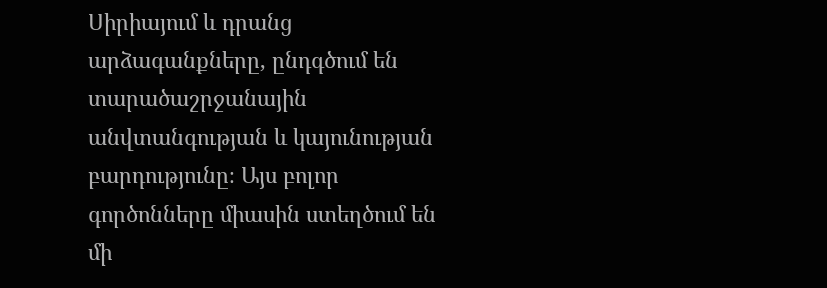Սիրիայում և դրանց արձագանքները, ընդգծում են տարածաշրջանային անվտանգության և կայունության բարդությունը։ Այս բոլոր գործոնները միասին ստեղծում են մի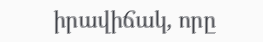իրավիճակ, որը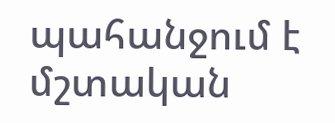պահանջում է մշտական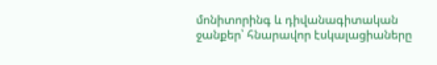մոնիտորինգ և դիվանագիտական ջանքեր՝ հնարավոր էսկալացիաները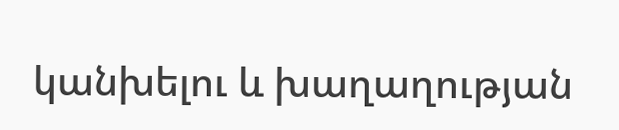կանխելու և խաղաղության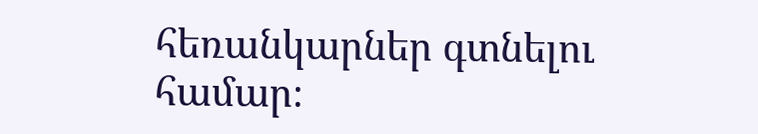հեռանկարներ գտնելու համար։